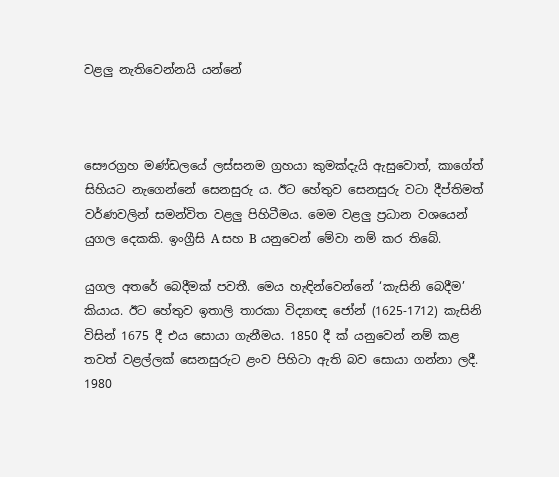වළලු නැතිවෙන්නයි යන්නේ



සෞරග්‍රහ මණ්ඩලයේ ලස්සනම ග්‍රහයා කුමක්දැයි ඇසුවොත්, කාගේත් සිහියට නැගෙන්නේ සෙනසුරු ය. ඊට හේතුව සෙනසුරු වටා දීප්තිමත් වර්ණවලින් සමන්විත වළලු පිහිටීමය. මෙම වළලු ප්‍රධාන වශයෙන් යුගල දෙකකි. ඉංග්‍රීසි A සහ B යනුවෙන් මේවා නම් කර තිබේ.

යුගල අතරේ බෙදීමක් පවතී. මෙය හැඳින්වෙන්නේ ‘කැසිනි බෙදීම’ කියාය. ඊට හේතුව ඉතාලි තාරකා විද්‍යාඥ ජෝන් (1625-1712) කැසිනි විසින් 1675 දී එය සොයා ගැනීමය. 1850 දී ක්‍ යනුවෙන් නම් කළ තවත් වළල්ලක් සෙනසුරුට ළංව පිහිටා ඇති බව සොයා ගන්නා ලදී. 1980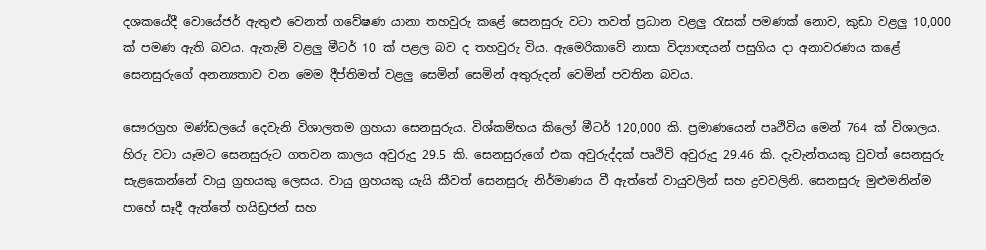දශකයේදී වොයේජර් ඇතුළු වෙනත් ගවේෂණ යානා තහවුරු කළේ සෙනසුරු වටා තවත් ප්‍රධාන වළලු රැසක් පමණක් නොව, කුඩා වළලු 10,000 ක් පමණ ඇති බවය. ඇතැම් වළලු මීටර් 10 ක් පළල බව ද තහවුරු විය. ඇමෙරිකාවේ නාසා විද්‍යාඥයන් පසුගිය දා අනාවරණය කළේ සෙනසුරුගේ අනන්‍යතාව වන මෙම දීප්තිමත් වළලු සෙමින් සෙමින් අතුරුදන් වෙමින් පවතින බවය.

සෞරග්‍රහ මණ්ඩලයේ දෙවැනි විශාලතම ග්‍රහයා සෙනසුරුය. විශ්කම්භය කිලෝ මීටර් 120,000 කි. ප්‍රමාණයෙන් පෘථිවිය මෙන් 764 ක් විශාලය. හිරු වටා යෑමට සෙනසුරුට ගතවන කාලය අවුරුදු 29.5 කි. සෙනසුරුගේ එක අවුරුද්දක් පෘථිවි අවුරුදු 29.46 කි. දැවැන්තයකු වුවත් සෙනසුරු සැළකෙන්නේ වායු ග්‍රහයකු ලෙසය. වායු ග්‍රහයකු යැයි කීවත් සෙනසුරු නිර්මාණය වී ඇත්තේ වායුවලින් සහ ද්‍රවවලිනි. සෙනසුරු මුළුමනින්ම පාහේ සෑදී ඇත්තේ හයිඩ්‍රජන් සහ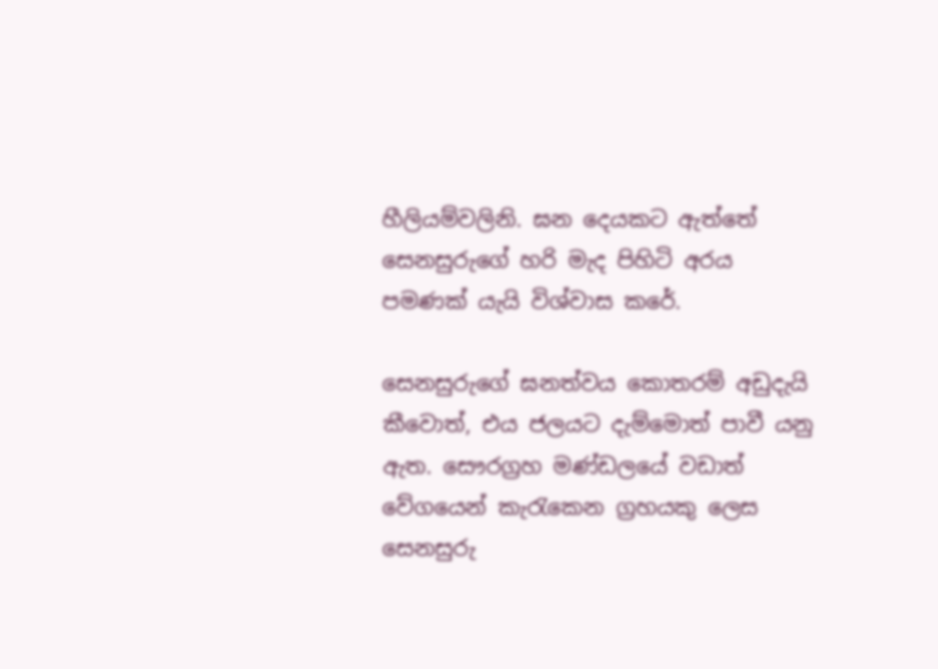හීලියම්වලිනි. ඝන දෙයකට ඇත්තේ සෙනසුරුගේ හරි මැද පිහිටි අරය පමණක් යැයි විශ්වාස කරේ.

සෙනසුරුගේ ඝනත්වය කොතරම් අඩුදැයි කීවොත්, එය ජලයට දැම්මොත් පාවී යනු ඇත. සෞරග්‍රහ මණ්ඩලයේ වඩාත් වේගයෙන් කැරැකෙන ග්‍රහයකු ලෙස සෙනසුරු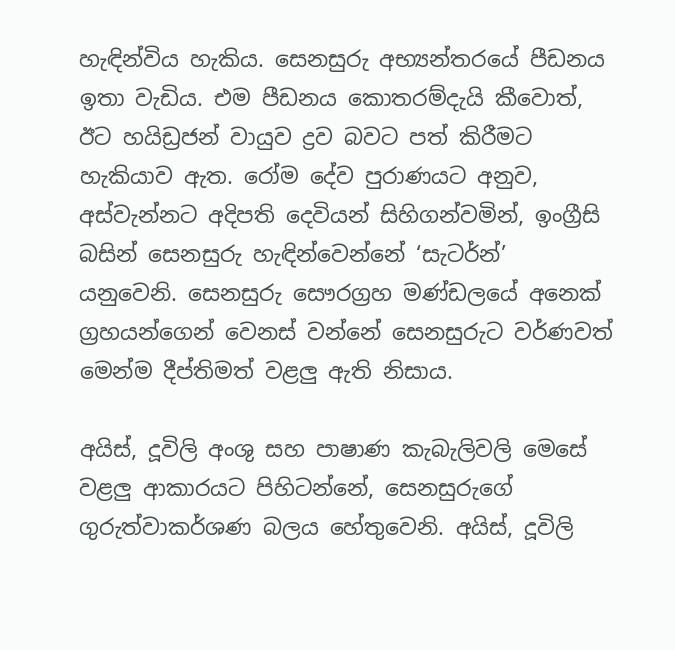හැඳින්විය හැකිය. සෙනසුරු අභ්‍යන්තරයේ පීඩනය ඉතා වැඩිය. එම පීඩනය කොතරම්දැයි කීවොත්, ඊට හයිඩ්‍රජන් වායුව ද්‍රව බවට පත් කිරීමට හැකියාව ඇත. රෝම දේව පුරාණයට අනුව, අස්වැන්නට අදිපති දෙවියන් සිහිගන්වමින්, ඉංග්‍රීසි බසින් සෙනසුරු හැඳින්වෙන්නේ ‘සැටර්න්’ යනුවෙනි. සෙනසුරු සෞරග්‍රහ මණ්ඩලයේ අනෙක් ග්‍රහයන්ගෙන් වෙනස් වන්නේ සෙනසුරුට වර්ණවත් මෙන්ම දීප්තිමත් වළලු ඇති නිසාය.

අයිස්, දූවිලි අංශු සහ පාෂාණ කැබැලිවලි මෙසේ වළලු ආකාරයට පිහිටන්නේ, සෙනසුරුගේ ගුරුත්වාකර්ශණ බලය හේතුවෙනි. අයිස්, දූවිලි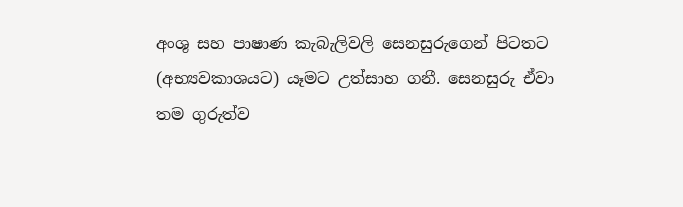අංශු සහ පාෂාණ කැබැලිවලි සෙනසුරුගෙන් පිටතට (අභ්‍යවකාශයට) යෑමට උත්සාහ ගනී. සෙනසුරු ඒවා තම ගුරුත්ව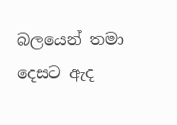බලයෙන් තමා දෙසට ඇද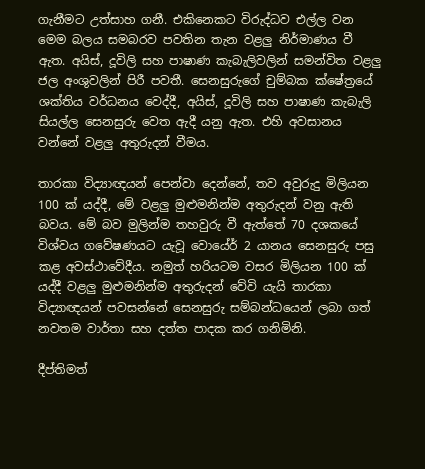ගැනීමට උත්සාහ ගනී. එකිනෙකට විරුද්ධව එල්ල වන මෙම බලය සමබරව පවතින තැන වළලු නිර්මාණය වී ඇත. අයිස්, දූවිලි සහ පාෂාණ කැබැලිවලින් සමන්විත වළලු ජල අංශුවලින් පිරී පවතී. සෙනසුරුගේ චුම්බක ක්ෂේත්‍රයේ ශක්තිය වර්ධනය වෙද්දී, අයිස්, දූවිලි සහ පාෂාණ කැබැලි සියල්ල සෙනසුරු වෙත ඇදී යනු ඇත. එහි අවසානය වන්නේ වළලු අතුරුදන් වීමය.

තාරකා විද්‍යාඥයන් පෙන්වා දෙන්නේ, තව අවුරුදු මිලියන 100 ක් යද්දී, මේ වළලු මුළුමනින්ම අතුරුදන් වනු ඇති බවය. මේ බව මුලින්ම තහවුරු වී ඇත්තේ 70 දශකයේ විශ්වය ගවේෂණයට යැවූ වොයේර් 2 යානය සෙනසුරු පසු කළ අවස්ථාවේදීය. නමුත් හරියටම වසර මිලියන 100 ක් යද්දී වළලු මුළුමනින්ම අතුරුදන් වේවි යැයි තාරකා විද්‍යාඥයන් පවසන්නේ සෙනසුරු සම්බන්ධයෙන් ලබා ගත් නවතම වාර්තා සහ දත්ත පාදක කර ගනිමිනි.

දීප්තිමත්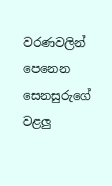වරණවලින් පෙනෙන සෙනසුරුගේ වළලු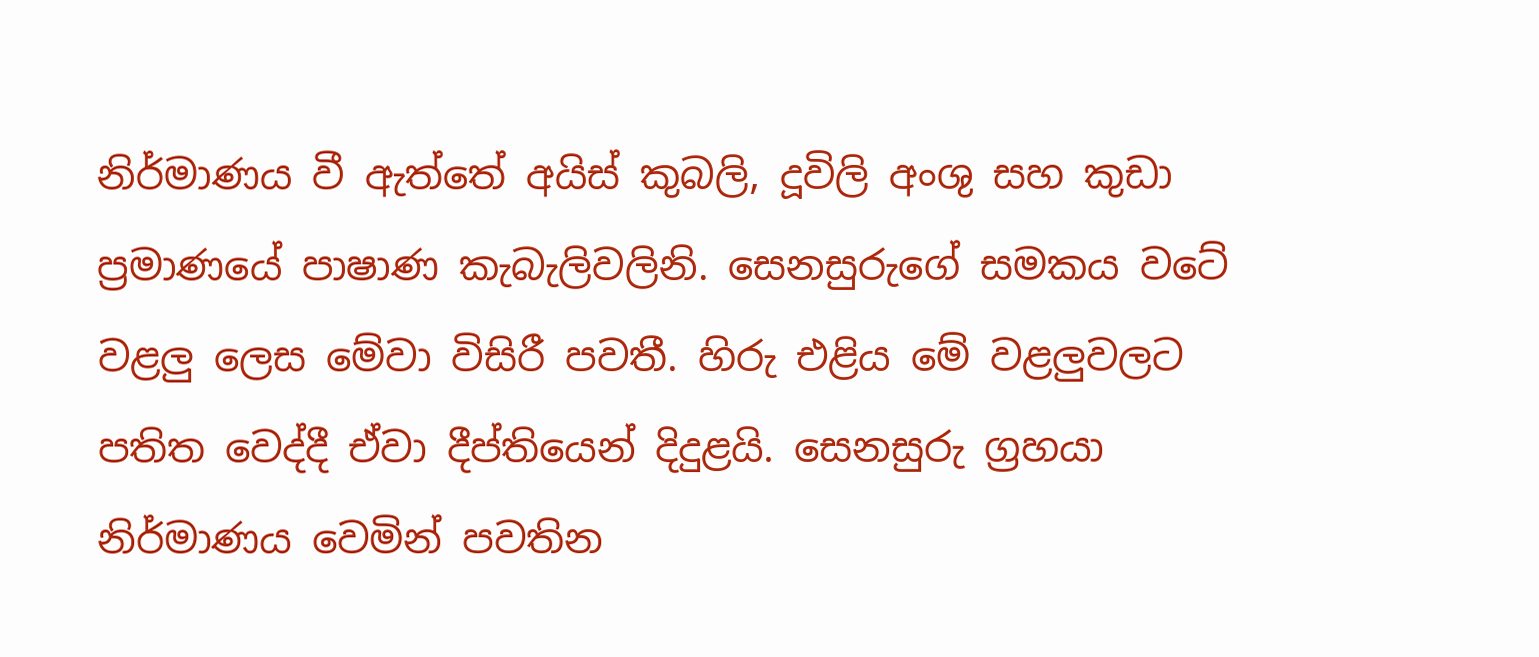නිර්මාණය වී ඇත්තේ අයිස් කුබලි, දූවිලි අංශු සහ කුඩා ප්‍රමාණයේ පාෂාණ කැබැලිවලිනි. සෙනසුරුගේ සමකය වටේ වළලු ලෙස මේවා විසිරී පවතී. හිරු එළිය මේ වළලුවලට පතිත වෙද්දී ඒවා දීප්තියෙන් දිදුළයි. සෙනසුරු ග්‍රහයා නිර්මාණය වෙමින් පවතින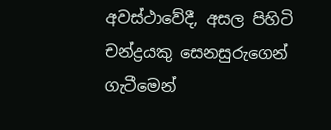අවස්ථාවේදී, අසල පිහිටි චන්ද්‍රයකු සෙනසුරුගෙන් ගැටීමෙන්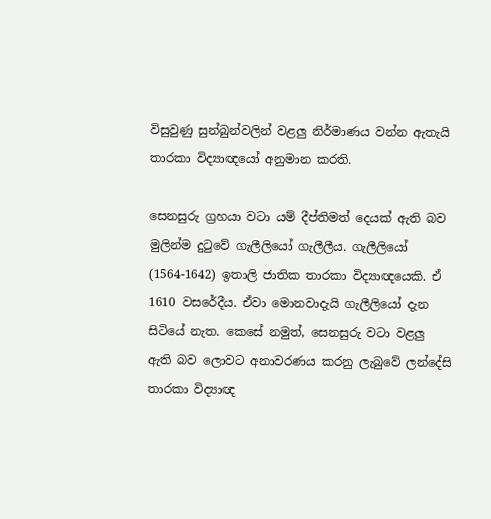විසුවුණු සුන්බුන්වලින් වළලු නිර්මාණය වන්න ඇතැයි තාරකා විද්‍යාඥයෝ අනුමාන කරති.

සෙනසුරු ග්‍රහයා වටා යම් දීප්තිමත් දෙයක් ඇති බව මුලින්ම දුටුවේ ගැලීලියෝ ගැලීලීය. ගැලීලියෝ (1564-1642) ඉතාලි ජාතික තාරකා විද්‍යාඥයෙකි. ඒ 1610 වසරේදීය. ඒවා මොනවාදැයි ගැලීලියෝ දැන සිටියේ නැත. කෙසේ නමුත්, සෙනසුරු වටා වළලු ඇති බව ලොවට අනාවරණය කරනු ලැබුවේ ලන්දේසි තාරකා විද්‍යාඥ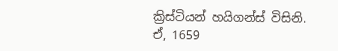ක්‍රිස්ටියන් හයිගන්ස් විසිනි. ඒ, 1659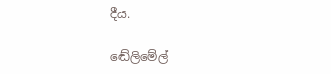දීය.

ඬේලිමේල්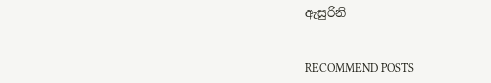ඇසුරිනි


RECOMMEND POSTS